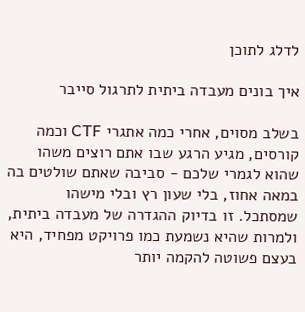לדלג לתוכן

איך בונים מעבדה ביתית לתרגול סייבר

בשלב מסוים, אחרי כמה אתגרי CTF וכמה קורסים, מגיע הרגע שבו אתם רוצים משהו שהוא לגמרי שלכם - סביבה שאתם שולטים בה במאה אחוז, בלי שעון רץ ובלי מישהו שמסתכל. זו בדיוק ההגדרה של מעבדה ביתית, ולמרות שהיא נשמעת כמו פרויקט מפחיד, היא בעצם פשוטה להקמה יותר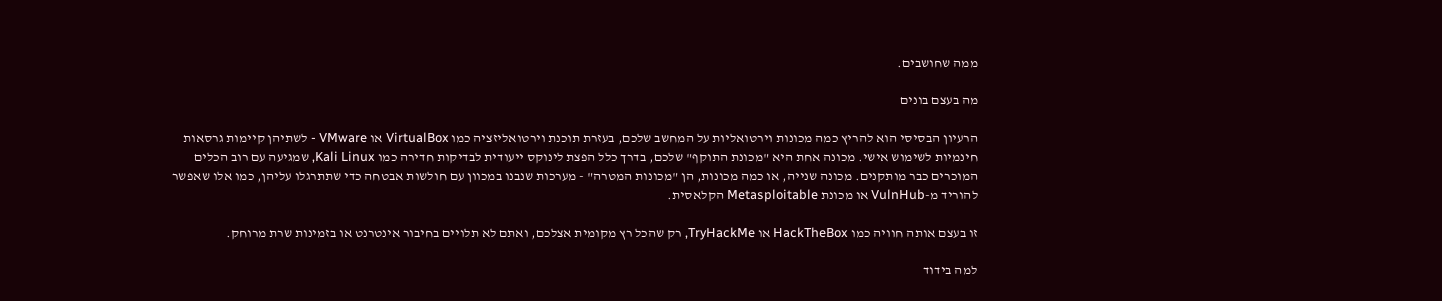ממה שחושבים.

מה בעצם בונים

הרעיון הבסיסי הוא להריץ כמה מכונות וירטואליות על המחשב שלכם, בעזרת תוכנת וירטואליזציה כמו VirtualBox או VMware - לשתיהן קיימות גרסאות חינמיות לשימוש אישי. מכונה אחת היא "מכונת התוקף" שלכם, בדרך כלל הפצת לינוקס ייעודית לבדיקות חדירה כמו Kali Linux, שמגיעה עם רוב הכלים המוכרים כבר מותקנים. מכונה שנייה, או כמה מכונות, הן "מכונות המטרה" - מערכות שנבנו במכוון עם חולשות אבטחה כדי שתתרגלו עליהן, כמו אלו שאפשר להוריד מ-VulnHub או מכונת Metasploitable הקלאסית.

זו בעצם אותה חוויה כמו HackTheBox או TryHackMe, רק שהכל רץ מקומית אצלכם, ואתם לא תלויים בחיבור אינטרנט או בזמינות שרת מרוחק.

למה בידוד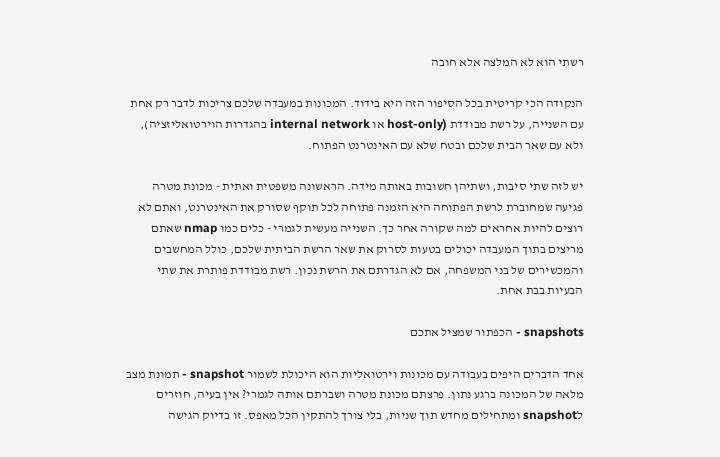רשתי הוא לא המלצה אלא חובה

הנקודה הכי קריטית בכל הסיפור הזה היא בידוד. המכונות במעבדה שלכם צריכות לדבר רק אחת עם השנייה, על רשת מבודדת (host-only או internal network בהגדרות הוירטואליזציה), ולא עם שאר הבית שלכם ובטח שלא עם האינטרנט הפתוח.

יש לזה שתי סיבות, ושתיהן חשובות באותה מידה. הראשונה משפטית ואתית - מכונת מטרה פגיעה שמחוברת לרשת הפתוחה היא הזמנה פתוחה לכל תוקף שסורק את האינטרנט, ואתם לא רוצים להיות אחראים למה שקורה אחר כך. השנייה מעשית לגמרי - כלים כמו nmap שאתם מריצים בתוך המעבדה יכולים בטעות לסרוק את שאר הרשת הביתית שלכם, כולל המחשבים והמכשירים של בני המשפחה, אם לא הגדרתם את הרשת נכון. רשת מבודדת פותרת את שתי הבעיות בבת אחת.

snapshots - הכפתור שמציל אתכם

אחד הדברים היפים בעבודה עם מכונות וירטואליות הוא היכולת לשמור snapshot - תמונת מצב מלאה של המכונה ברגע נתון. פרצתם מכונת מטרה ושברתם אותה לגמרי? אין בעיה, חוזרים לsnapshot ומתחילים מחדש תוך שניות, בלי צורך להתקין הכל מאפס. זו בדיוק הגישה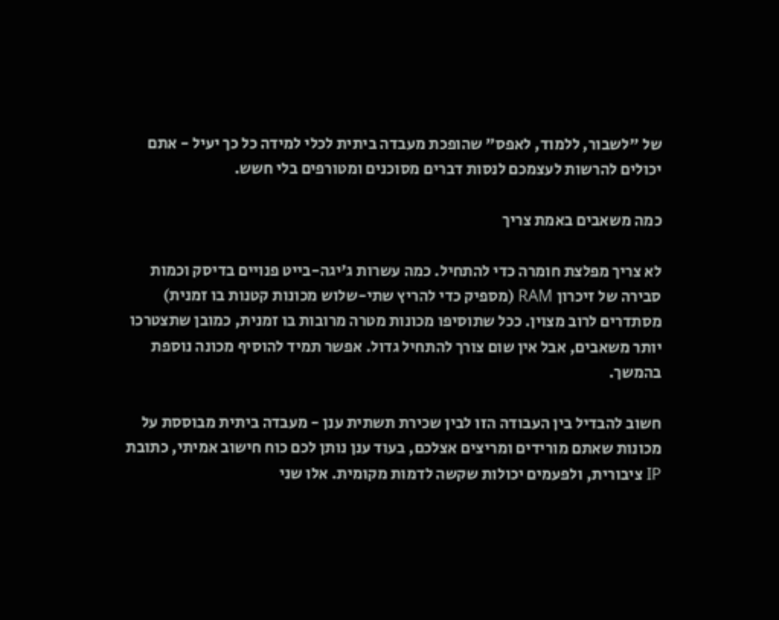של "לשבור, ללמוד, לאפס" שהופכת מעבדה ביתית לכלי למידה כל כך יעיל - אתם יכולים להרשות לעצמכם לנסות דברים מסוכנים ומטורפים בלי חשש.

כמה משאבים באמת צריך

לא צריך מפלצת חומרה כדי להתחיל. כמה עשרות ג'יגה-בייט פנויים בדיסק וכמות סבירה של זיכרון RAM (מספיק כדי להריץ שתי-שלוש מכונות קטנות בו זמנית) מסתדרים לרוב מצוין. ככל שתוסיפו מכונות מטרה מרובות בו זמנית, כמובן שתצטרכו יותר משאבים, אבל אין שום צורך להתחיל גדול. אפשר תמיד להוסיף מכונה נוספת בהמשך.

חשוב להבדיל בין העבודה הזו לבין שכירת תשתית ענן - מעבדה ביתית מבוססת על מכונות שאתם מורידים ומריצים אצלכם, בעוד ענן נותן לכם כוח חישוב אמיתי, כתובת IP ציבורית, ולפעמים יכולות שקשה לדמות מקומית. אלו שני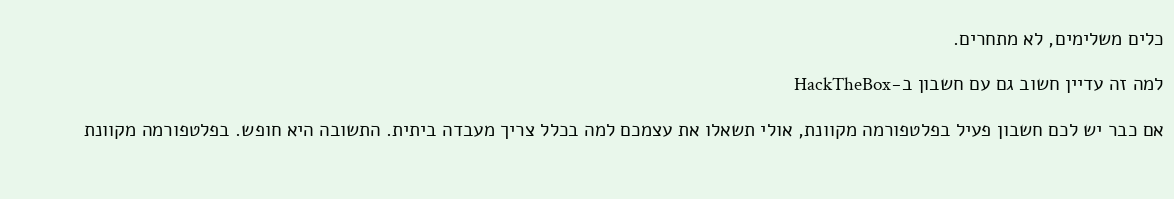כלים משלימים, לא מתחרים.

למה זה עדיין חשוב גם עם חשבון ב-HackTheBox

אם כבר יש לכם חשבון פעיל בפלטפורמה מקוונת, אולי תשאלו את עצמכם למה בכלל צריך מעבדה ביתית. התשובה היא חופש. בפלטפורמה מקוונת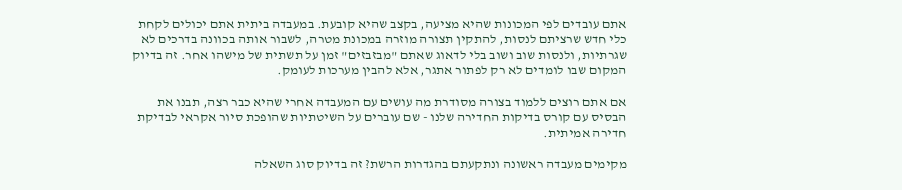אתם עובדים לפי המכונות שהיא מציעה, בקצב שהיא קובעת. במעבדה ביתית אתם יכולים לקחת כלי חדש שרציתם לנסות, להתקין תצורה מוזרה במכונת מטרה, לשבור אותה בכוונה בדרכים לא שגרתיות, ולנסות שוב ושוב בלי לדאוג שאתם "מבזבזים" זמן על תשתית של מישהו אחר. זה בדיוק המקום שבו לומדים לא רק לפתור אתגר, אלא להבין מערכות לעומק.

אם אתם רוצים ללמוד בצורה מסודרת מה עושים עם המעבדה אחרי שהיא כבר רצה, תבנו את הבסיס עם קורס בדיקות החדירה שלנו - שם עוברים על השיטתיות שהופכת סיור אקראי לבדיקת חדירה אמיתית.

מקימים מעבדה ראשונה ונתקעתם בהגדרות הרשת? זה בדיוק סוג השאלה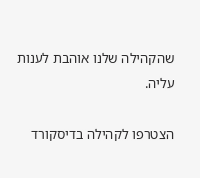שהקהילה שלנו אוהבת לענות עליה.

הצטרפו לקהילה בדיסקורד